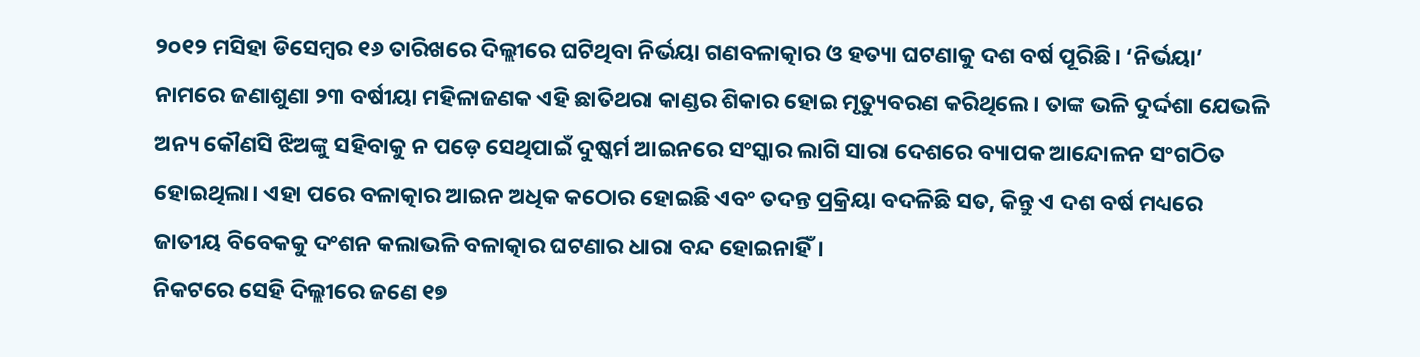୨୦୧୨ ମସିହା ଡିସେମ୍ବର ୧୬ ତାରିଖରେ ଦିଲ୍ଲୀରେ ଘଟିଥିବା ନିର୍ଭୟା ଗଣବଳାତ୍କାର ଓ ହତ୍ୟା ଘଟଣାକୁ ଦଶ ବର୍ଷ ପୂରିଛି। ‘ନିର୍ଭୟା’ ନାମରେ ଜଣାଶୁଣା ୨୩ ବର୍ଷୀୟା ମହିଳାଜଣକ ଏହି ଛାତିଥରା କାଣ୍ଡର ଶିକାର ହୋଇ ମୃତ୍ୟୁବରଣ କରିଥିଲେ। ତାଙ୍କ ଭଳି ଦୁର୍ଦ୍ଦଶା ଯେଭଳି ଅନ୍ୟ କୌଣସି ଝିଅଙ୍କୁ ସହିବାକୁ ନ ପଡ଼େ ସେଥିପାଇଁ ଦୁଷ୍କର୍ମ ଆଇନରେ ସଂସ୍କାର ଲାଗି ସାରା ଦେଶରେ ବ୍ୟାପକ ଆନ୍ଦୋଳନ ସଂଗଠିତ ହୋଇଥିଲା। ଏହା ପରେ ବଳାତ୍କାର ଆଇନ ଅଧିକ କଠୋର ହୋଇଛି ଏବଂ ତଦନ୍ତ ପ୍ରକ୍ରିୟା ବଦଳିଛି ସତ, କିନ୍ତୁ ଏ ଦଶ ବର୍ଷ ମଧ୍ୟରେ ଜାତୀୟ ବିବେକକୁ ଦଂଶନ କଲାଭଳି ବଳାତ୍କାର ଘଟଣାର ଧାରା ବନ୍ଦ ହୋଇନାହିଁ।
ନିକଟରେ ସେହି ଦିଲ୍ଲୀରେ ଜଣେ ୧୭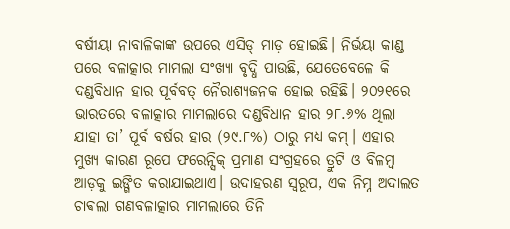ବର୍ଷୀୟା ନାବାଳିକାଙ୍କ ଉପରେ ଏସିଡ୍ ମାଡ଼ ହୋଇଛି। ନିର୍ଭୟା କାଣ୍ଡ ପରେ ବଳାତ୍କାର ମାମଲା ସଂଖ୍ୟା ବୃଦ୍ଧି ପାଉଛି, ଯେତେବେଳେ କି ଦଣ୍ଡବିଧାନ ହାର ପୂର୍ବବତ୍ ନୈରାଶ୍ୟଜନକ ହୋଇ ରହିଛି। ୨୦୨୧ରେ ଭାରତରେ ବଳାତ୍କାର ମାମଲାରେ ଦଣ୍ଡବିଧାନ ହାର ୨୮.୬% ଥିଲା ଯାହା ତା’ ପୂର୍ବ ବର୍ଷର ହାର (୨୯.୮%) ଠାରୁ ମଧ୍ୟ କମ୍। ଏହାର ମୁଖ୍ୟ କାରଣ ରୂପେ ଫରେନ୍ସିକ୍ ପ୍ରମାଣ ସଂଗ୍ରହରେ ତ୍ରୁଟି ଓ ବିଳମ୍ବ ଆଡ଼କୁ ଇଙ୍ଗିତ କରାଯାଇଥାଏ। ଉଦାହରଣ ସ୍ବରୂପ, ଏକ ନିମ୍ନ ଅଦାଲତ ଚାଵଲା ଗଣବଳାତ୍କାର ମାମଲାରେ ତିନି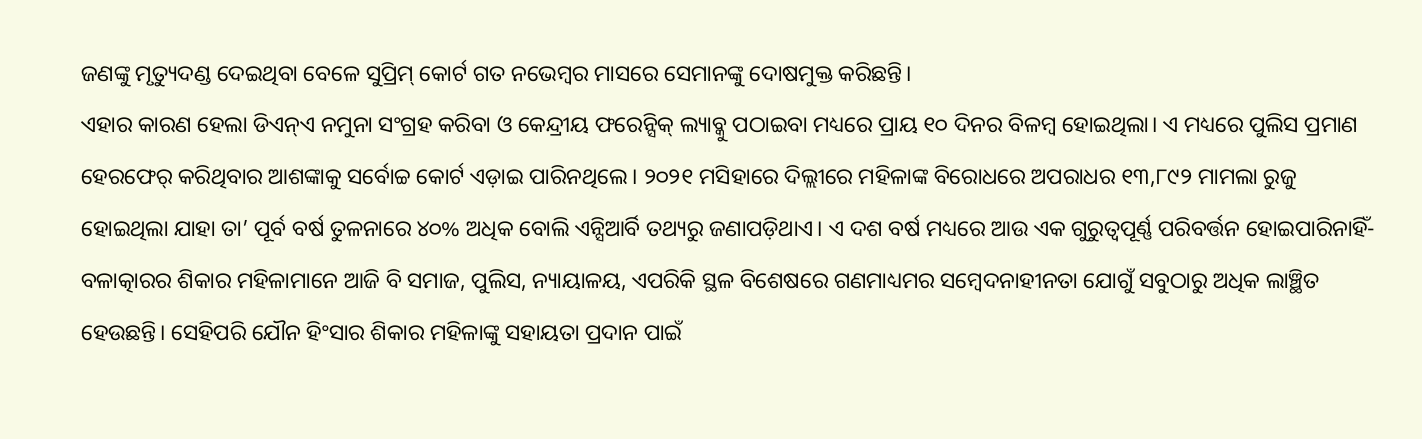ଜଣଙ୍କୁ ମୃତ୍ୟୁଦଣ୍ଡ ଦେଇଥିବା ବେଳେ ସୁପ୍ରିମ୍ କୋର୍ଟ ଗତ ନଭେମ୍ବର ମାସରେ ସେମାନଙ୍କୁ ଦୋଷମୁକ୍ତ କରିଛନ୍ତି।
ଏହାର କାରଣ ହେଲା ଡିଏନ୍ଏ ନମୁନା ସଂଗ୍ରହ କରିବା ଓ କେନ୍ଦ୍ରୀୟ ଫରେନ୍ସିକ୍ ଲ୍ୟାବ୍କୁ ପଠାଇବା ମଧ୍ୟରେ ପ୍ରାୟ ୧୦ ଦିନର ବିଳମ୍ବ ହୋଇଥିଲା। ଏ ମଧ୍ୟରେ ପୁଲିସ ପ୍ରମାଣ ହେରଫେର୍ କରିଥିବାର ଆଶଙ୍କାକୁ ସର୍ବୋଚ୍ଚ କୋର୍ଟ ଏଡ଼ାଇ ପାରିନଥିଲେ। ୨୦୨୧ ମସିହାରେ ଦିଲ୍ଲୀରେ ମହିଳାଙ୍କ ବିରୋଧରେ ଅପରାଧର ୧୩,୮୯୨ ମାମଲା ରୁଜୁ ହୋଇଥିଲା ଯାହା ତା’ ପୂର୍ବ ବର୍ଷ ତୁଳନାରେ ୪୦% ଅଧିକ ବୋଲି ଏନ୍ସିଆର୍ବି ତଥ୍ୟରୁ ଜଣାପଡ଼ିଥାଏ। ଏ ଦଶ ବର୍ଷ ମଧ୍ୟରେ ଆଉ ଏକ ଗୁରୁତ୍ବପୂର୍ଣ୍ଣ ପରିବର୍ତ୍ତନ ହୋଇପାରିନାହିଁ- ବଳାତ୍କାରର ଶିକାର ମହିଳାମାନେ ଆଜି ବି ସମାଜ, ପୁଲିସ, ନ୍ୟାୟାଳୟ, ଏପରିକି ସ୍ଥଳ ବିଶେଷରେ ଗଣମାଧ୍ୟମର ସମ୍ବେଦନାହୀନତା ଯୋଗୁଁ ସବୁଠାରୁ ଅଧିକ ଲାଞ୍ଛିତ ହେଉଛନ୍ତି। ସେହିପରି ଯୌନ ହିଂସାର ଶିକାର ମହିଳାଙ୍କୁ ସହାୟତା ପ୍ରଦାନ ପାଇଁ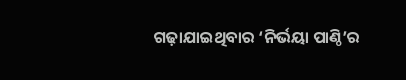ଗଢ଼ାଯାଇଥିବାର ‘ନିର୍ଭୟା ପାଣ୍ଠି’ର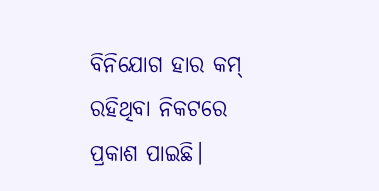ବିନିଯୋଗ ହାର କମ୍ ରହିଥିବା ନିକଟରେ ପ୍ରକାଶ ପାଇଛି।